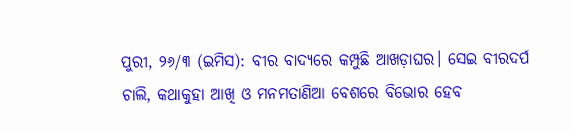ପୁରୀ, ୨୬/୩ (ଇମିସ): ବୀର ବାଦ୍ୟରେ କମ୍ପୁଛି ଆଖଡ଼ାଘର। ସେଇ ବୀରଦର୍ପ ଚାଲି, କଥାକୁହା ଆଖି ଓ ମନମତାଣିଆ ବେଶରେ ବିଭୋର ହେବ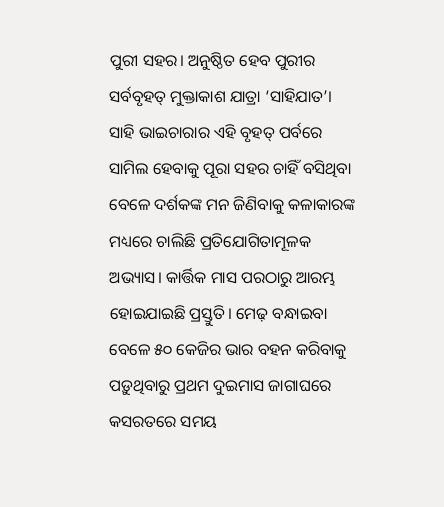ପୁରୀ ସହର। ଅନୁଷ୍ଠିତ ହେବ ପୁରୀର ସର୍ବବୃହତ୍ ମୁକ୍ତାକାଶ ଯାତ୍ରା ‘ସାହିଯାତ’। ସାହି ଭାଇଚାରାର ଏହି ବୃହତ୍ ପର୍ବରେ ସାମିଲ ହେବାକୁ ପୂରା ସହର ଚାହିଁ ବସିଥିବା ବେଳେ ଦର୍ଶକଙ୍କ ମନ ଜିଣିବାକୁ କଳାକାରଙ୍କ ମଧ୍ୟରେ ଚାଲିଛି ପ୍ରତିଯୋଗିତାମୂଳକ ଅଭ୍ୟାସ। କାର୍ତ୍ତିକ ମାସ ପରଠାରୁ ଆରମ୍ଭ ହୋଇଯାଇଛି ପ୍ରସ୍ତୁତି। ମେଢ଼ ବନ୍ଧାଇବା ବେଳେ ୫୦ କେଜିର ଭାର ବହନ କରିବାକୁ ପଡ଼ୁଥିବାରୁ ପ୍ରଥମ ଦୁଇମାସ ଜାଗାଘରେ କସରତରେ ସମୟ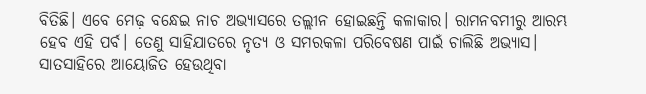ବିତିଛି। ଏବେ ମେଢ଼ ବନ୍ଧେଇ ନାଚ ଅଭ୍ୟାସରେ ତଲ୍ଲୀନ ହୋଇଛନ୍ତି କଳାକାର। ରାମନବମୀରୁ ଆରମ୍ଭ ହେବ ଏହି ପର୍ବ। ତେଣୁ ସାହିଯାତରେ ନୃତ୍ୟ ଓ ସମରକଳା ପରିବେଷଣ ପାଇଁ ଚାଲିଛି ଅଭ୍ୟାସ। ସାତସାହିରେ ଆୟୋଜିତ ହେଉଥିବା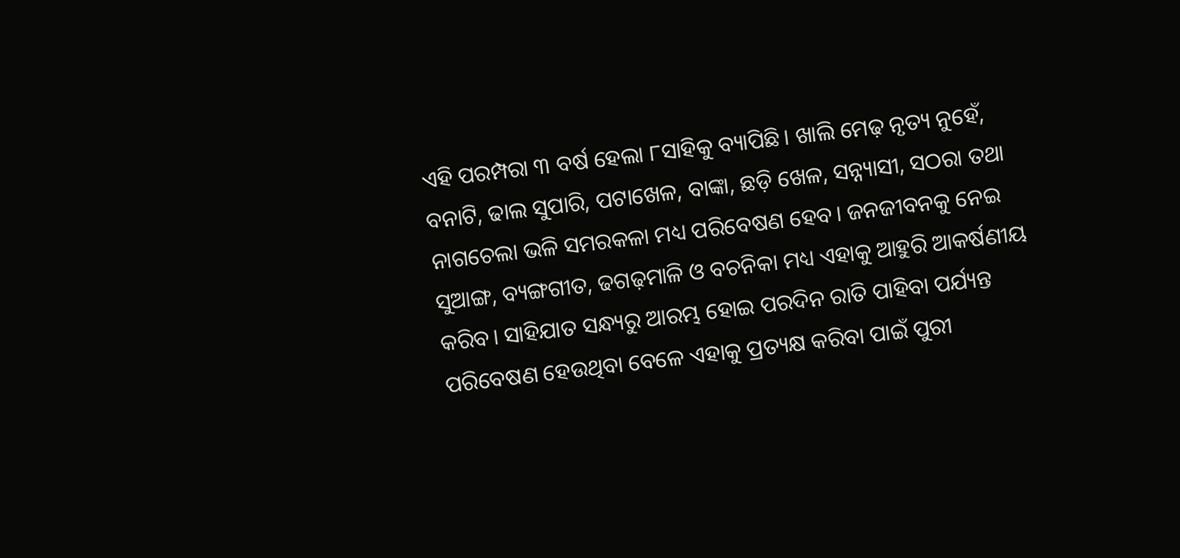ଏହି ପରମ୍ପରା ୩ ବର୍ଷ ହେଲା ୮ସାହିକୁ ବ୍ୟାପିଛି। ଖାଲି ମେଢ଼ ନୃତ୍ୟ ନୁହେଁ, ବନାଟି, ଢାଲ ସୁପାରି, ପଟାଖେଳ, ବାଙ୍କା, ଛଡ଼ି ଖେଳ, ସନ୍ନ୍ୟାସୀ, ସଠରା ତଥା ନାଗଚେଲା ଭଳି ସମରକଳା ମଧ୍ୟ ପରିବେଷଣ ହେବ। ଜନଜୀବନକୁ ନେଇ ସୁଆଙ୍ଗ, ବ୍ୟଙ୍ଗଗୀତ, ଢଗଢ଼ମାଳି ଓ ବଚନିକା ମଧ୍ୟ ଏହାକୁ ଆହୁରି ଆକର୍ଷଣୀୟ କରିବ। ସାହିଯାତ ସନ୍ଧ୍ୟରୁ ଆରମ୍ଭ ହୋଇ ପରଦିନ ରାତି ପାହିବା ପର୍ଯ୍ୟନ୍ତ ପରିବେଷଣ ହେଉଥିବା ବେଳେ ଏହାକୁ ପ୍ରତ୍ୟକ୍ଷ କରିବା ପାଇଁ ପୁରୀ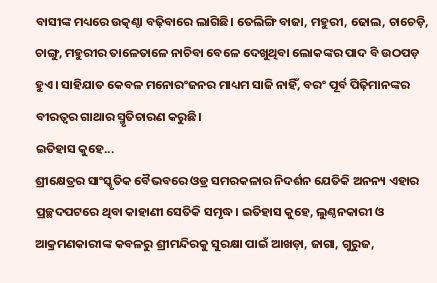ବାସୀଙ୍କ ମଧ୍ୟରେ ଉତ୍କଣ୍ଠା ବଢ଼ିବାରେ ଲାଗିଛି। ତେଲିଙ୍ଗି ବାଜା, ମହୁରୀ, ଢୋଲ, ଚାଚେଡ଼ି, ଚାଙ୍ଗୁ, ମହୁରୀର ତାଳେତାଳେ ନାଚିବା ବେଳେ ଦେଖୁଥିବା ଲୋକଙ୍କର ପାଦ ବି ଉଠପଡ଼ ହୁଏ। ସାହିଯାତ କେବଳ ମନୋରଂଜନର ମାଧ୍ୟମ ସାଜି ନାହିଁ, ବରଂ ପୂର୍ବ ପିଢ଼ିମାନଙ୍କର ବୀରତ୍ବର ଗାଥାର ସ୍ମୃତିଚାରଣ କରୁଛି।
ଇତିହାସ କୁହେ...
ଶ୍ରୀକ୍ଷେତ୍ରର ସାଂସ୍କୃତିକ ବୈଭବରେ ଓଡ୍ର ସମରକଳାର ନିଦର୍ଶନ ଯେତିକି ଅନନ୍ୟ ଏହାର ପ୍ରଚ୍ଛଦପଟରେ ଥିବା କାହାଣୀ ସେତିକି ସମୃଦ୍ଧ। ଇତିହାସ କୁହେ, ଲୁଣ୍ଠନକାରୀ ଓ ଆକ୍ରମଣକାରୀଙ୍କ କବଳରୁ ଶ୍ରୀମନ୍ଦିରକୁ ସୁରକ୍ଷା ପାଇଁ ଆଖଡ଼ା, ଜାଗା, ଗୁରୁଜ,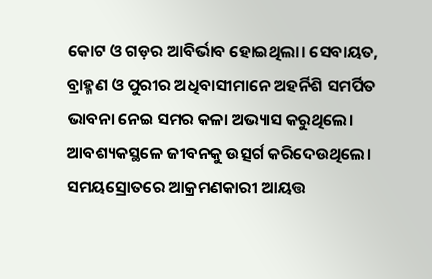କୋଟ ଓ ଗଡ଼ର ଆବିର୍ଭାବ ହୋଇଥିଲା। ସେବାୟତ, ବ୍ରାହ୍ମଣ ଓ ପୁରୀର ଅଧିବାସୀମାନେ ଅହର୍ନିଶି ସମର୍ପିତ ଭାବନା ନେଇ ସମର କଳା ଅଭ୍ୟାସ କରୁଥିଲେ। ଆବଶ୍ୟକସ୍ଥଳେ ଜୀବନକୁ ଉତ୍ସର୍ଗ କରିଦେଉଥିଲେ। ସମୟସ୍ରୋତରେ ଆକ୍ରମଣକାରୀ ଆୟତ୍ତ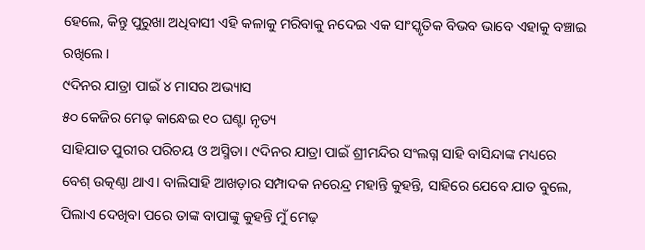ହେଲେ, କିନ୍ତୁ ପୁରୁଖା ଅଧିବାସୀ ଏହି କଳାକୁ ମରିବାକୁ ନଦେଇ ଏକ ସାଂସ୍କୃତିକ ବିଭବ ଭାବେ ଏହାକୁ ବଞ୍ଚାଇ ରଖିଲେ।
୯ଦିନର ଯାତ୍ରା ପାଇଁ ୪ ମାସର ଅଭ୍ୟାସ
୫୦ କେଜିର ମେଢ଼ କାନ୍ଧେଇ ୧୦ ଘଣ୍ଟା ନୃତ୍ୟ
ସାହିଯାତ ପୁରୀର ପରିଚୟ ଓ ଅସ୍ମିତା। ୯ଦିନର ଯାତ୍ରା ପାଇଁ ଶ୍ରୀମନ୍ଦିର ସଂଲଗ୍ନ ସାହି ବାସିନ୍ଦାଙ୍କ ମଧ୍ୟରେ ବେଶ୍ ଉତ୍କଣ୍ଠା ଥାଏ। ବାଲିସାହି ଆଖଡ଼ାର ସମ୍ପାଦକ ନରେନ୍ଦ୍ର ମହାନ୍ତି କୁହନ୍ତି, ସାହିରେ ଯେବେ ଯାତ ବୁଲେ, ପିଲାଏ ଦେଖିବା ପରେ ତାଙ୍କ ବାପାଙ୍କୁ କୁହନ୍ତି ମୁଁ ମେଢ଼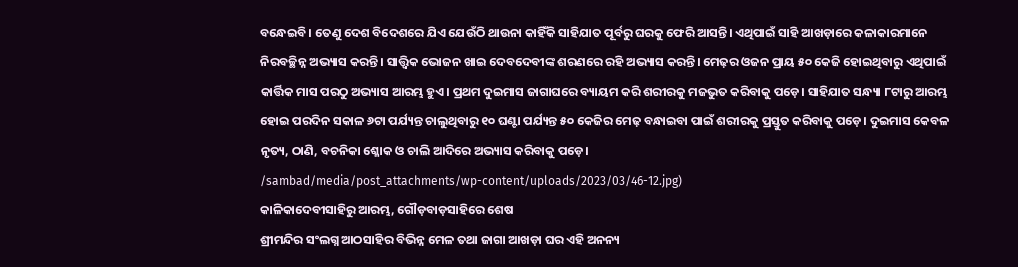ବନ୍ଧେଇବି। ତେଣୁ ଦେଶ ବିଦେଶରେ ଯିଏ ଯେଉଁଠି ଥାଉନା କାହିଁକି ସାହିଯାତ ପୂର୍ବରୁ ଘରକୁ ଫେରି ଆସନ୍ତି। ଏଥିପାଇଁ ସାହି ଆଖଡ଼ାରେ କଳାକାରମାନେ ନିରବଚ୍ଛିନ୍ନ ଅଭ୍ୟାସ କରନ୍ତି। ସାତ୍ତ୍ବିକ ଭୋଜନ ଖାଇ ଦେବଦେବୀଙ୍କ ଶରଣରେ ରହି ଅଭ୍ୟାସ କରନ୍ତି। ମେଢ଼ର ଓଜନ ପ୍ରାୟ ୫୦ କେଜି ହୋଇଥିବାରୁ ଏଥିପାଇଁ କାର୍ତ୍ତିକ ମାସ ପରଠୁ ଅଭ୍ୟାସ ଆରମ୍ଭ ହୁଏ। ପ୍ରଥମ ଦୁଇମାସ ଜାଗାଘରେ ବ୍ୟାୟମ କରି ଶରୀରକୁ ମଜଭୁତ କରିବାକୁ ପଡ଼େ। ସାହିଯାତ ସନ୍ଧ୍ୟା ୮ଟାରୁ ଆରମ୍ଭ ହୋଇ ପରଦିନ ସକାଳ ୬ଟା ପର୍ଯ୍ୟନ୍ତ ଚାଲୁଥିବାରୁ ୧୦ ଘଣ୍ଟା ପର୍ଯ୍ୟନ୍ତ ୫୦ କେଜିର ମେଢ଼ ବନ୍ଧାଇବା ପାଇଁ ଶରୀରକୁ ପ୍ରସ୍ତୁତ କରିବାକୁ ପଡ଼େ। ଦୁଇମାସ କେବଳ ନୃତ୍ୟ, ଠାଣି, ବଚନିକା ଶ୍ଳୋକ ଓ ଚାଲି ଆଦିରେ ଅଭ୍ୟାସ କରିବାକୁ ପଡ଼େ।
/sambad/media/post_attachments/wp-content/uploads/2023/03/46-12.jpg)
କାଳିକାଦେବୀସାହିରୁ ଆରମ୍ଭ, ଗୌଡ଼ବାଡ଼ସାହିରେ ଶେଷ
ଶ୍ରୀମନ୍ଦିର ସଂଲଗ୍ନ ଆଠସାହିର ବିଭିନ୍ନ ମେଳ ତଥା ଜାଗା ଆଖଡ଼ା ଘର ଏହି ଅନନ୍ୟ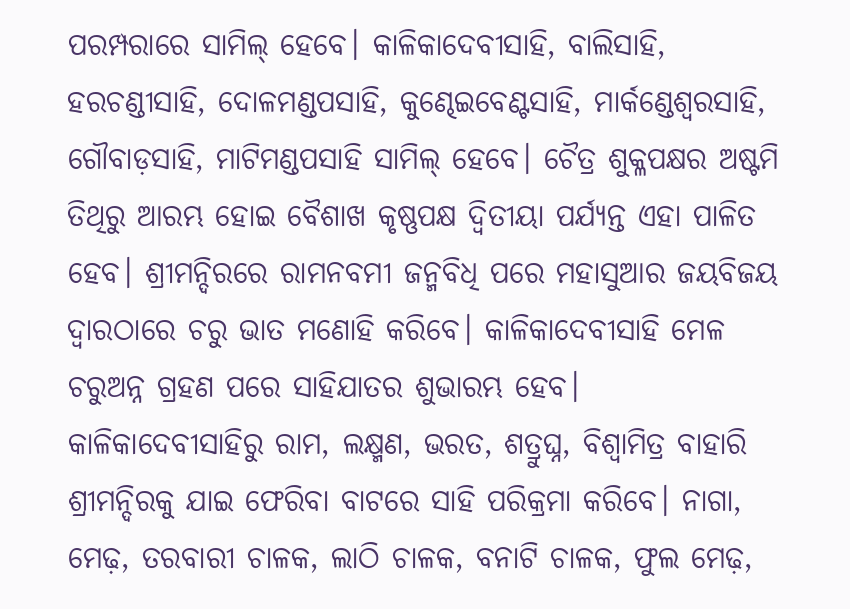ପରମ୍ପରାରେ ସାମିଲ୍ ହେବେ। କାଳିକାଦେବୀସାହି, ବାଲିସାହି, ହରଚଣ୍ଡୀସାହି, ଦୋଳମଣ୍ଡପସାହି, କୁଣ୍ଢେଇବେଣ୍ଟସାହି, ମାର୍କଣ୍ଡେଶ୍ବରସାହି, ଗୌବାଡ଼ସାହି, ମାଟିମଣ୍ଡପସାହି ସାମିଲ୍ ହେବେ। ଚୈତ୍ର ଶୁକ୍ଳପକ୍ଷର ଅଷ୍ଟମି ତିଥିରୁ ଆରମ୍ଭ ହୋଇ ବୈଶାଖ କୃଷ୍ଣପକ୍ଷ ଦ୍ବିତୀୟା ପର୍ଯ୍ୟନ୍ତ ଏହା ପାଳିତ ହେବ। ଶ୍ରୀମନ୍ଦିରରେ ରାମନବମୀ ଜନ୍ମବିଧି ପରେ ମହାସୁଆର ଜୟବିଜୟ ଦ୍ବାରଠାରେ ଚରୁ ଭାତ ମଣୋହି କରିବେ। କାଳିକାଦେବୀସାହି ମେଳ ଚରୁଅନ୍ନ ଗ୍ରହଣ ପରେ ସାହିଯାତର ଶୁଭାରମ୍ଭ ହେବ। କାଳିକାଦେବୀସାହିରୁ ରାମ, ଲକ୍ଷ୍ମଣ, ଭରତ, ଶତ୍ରୁଘ୍ନ, ବିଶ୍ବାମିତ୍ର ବାହାରି ଶ୍ରୀମନ୍ଦିରକୁ ଯାଇ ଫେରିବା ବାଟରେ ସାହି ପରିକ୍ରମା କରିବେ। ନାଗା, ମେଢ଼, ତରବାରୀ ଚାଳକ, ଲାଠି ଚାଳକ, ବନାଟି ଚାଳକ, ଫୁଲ ମେଢ଼,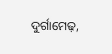ଦୁର୍ଗାମେଢ଼,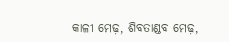କାଳୀ ମେଢ଼, ଶିବତାଣ୍ଡବ ମେଢ଼,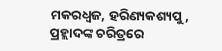ମକରଧ୍ବଜ, ହରିଣ୍ୟକଶ୍ୟପୁ, ପ୍ରହ୍ଲାଦଙ୍କ ଚରିତ୍ରରେ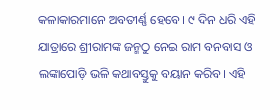କଳାକାରମାନେ ଅବତୀର୍ଣ୍ଣ ହେବେ। ୯ ଦିନ ଧରି ଏହି ଯାତ୍ରାରେ ଶ୍ରୀରାମଙ୍କ ଜନ୍ମଠୁ ନେଇ ରାମ ବନବାସ ଓ ଲଙ୍କାପୋଡ଼ି ଭଳି କଥାବସ୍ତୁକୁ ବୟାନ କରିବ। ଏହି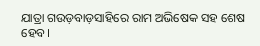ଯାତ୍ରା ଗଉଡ଼ବାଡ଼ସାହିରେ ରାମ ଅଭିଷେକ ସହ ଶେଷ ହେବ।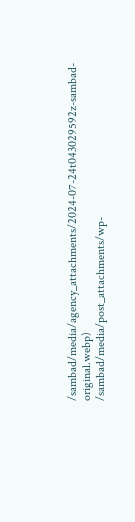/sambad/media/agency_attachments/2024-07-24t043029592z-sambad-original.webp)
/sambad/media/post_attachments/wp-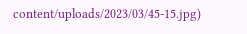content/uploads/2023/03/45-15.jpg)